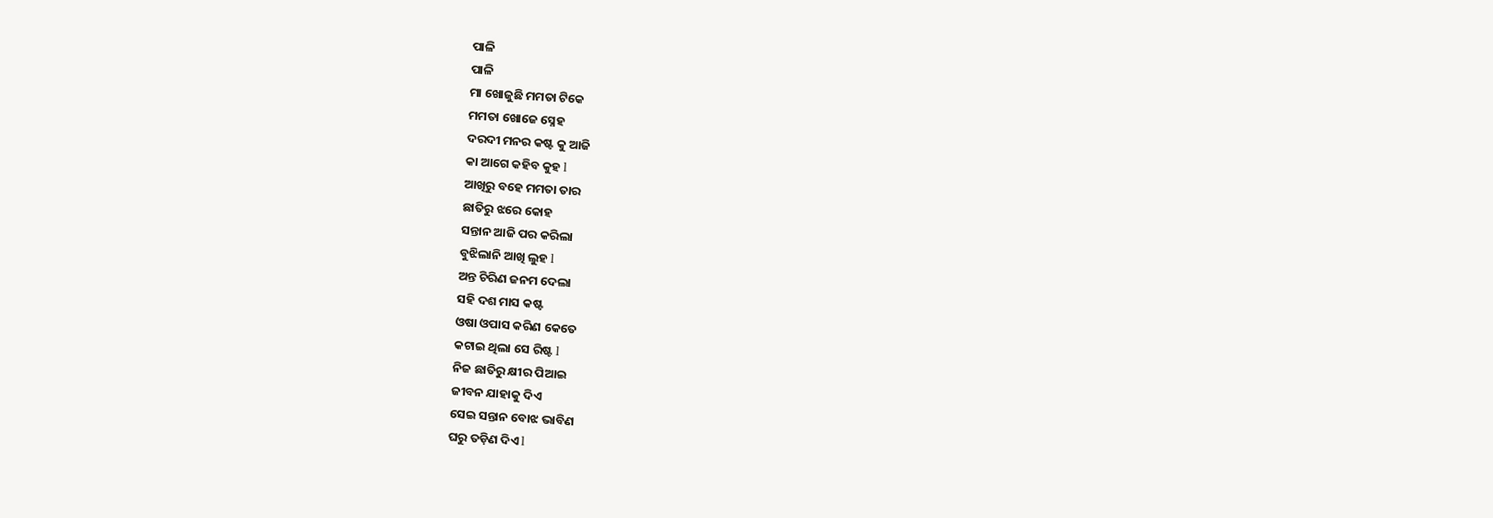ପାଳି
ପାଳି
ମା ଖୋଜୁଛି ମମତା ଟିକେ
ମମତା ଖୋଜେ ସ୍ନେହ
ଦରଦୀ ମନର କଷ୍ଟ କୁ ଆଜି
କା ଆଗେ କହିବ କୁହ l
ଆଖିରୁ ବହେ ମମତା ତାର
ଛାତିରୁ ଝରେ କୋହ
ସନ୍ତାନ ଆଜି ପର କରିଲା
ବୁଝିଲାନି ଆଖି ଲୁହ l
ଅନ୍ତ ଚିରିଣ ଜନମ ଦେଲା
ସହି ଦଶ ମାସ କଷ୍ଟ
ଓଷା ଓପାସ କରିଣ କେତେ
କଟାଇ ଥିଲା ସେ ରିଷ୍ଟ l
ନିଜ ଛାତିରୁ କ୍ଷୀର ପିଆଇ
ଜୀବନ ଯାହାକୁ ଦିଏ
ସେଇ ସନ୍ତାନ ବୋଝ ଭାବିଣ
ଘରୁ ତଡ଼ିଣ ଦିଏ l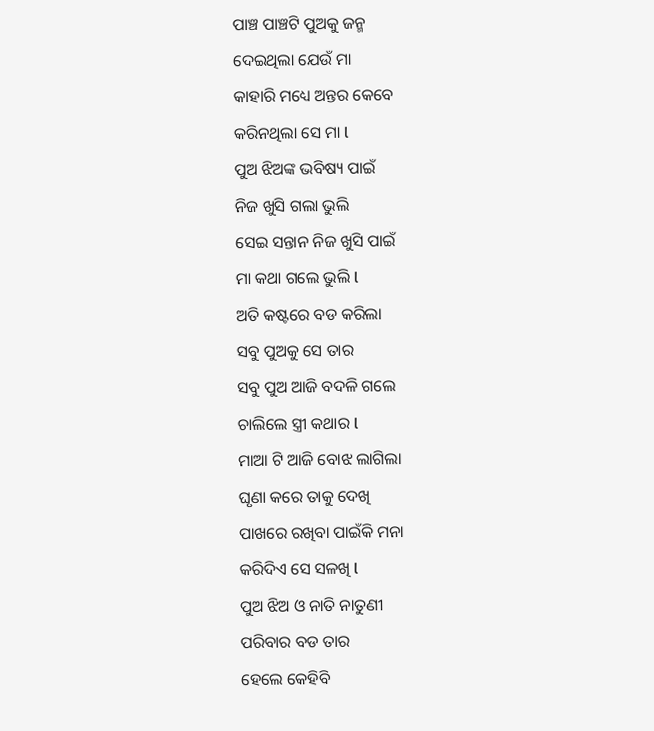ପାଞ୍ଚ ପାଞ୍ଚଟି ପୁଅକୁ ଜନ୍ମ
ଦେଇଥିଲା ଯେଉଁ ମା
କାହାରି ମଧ୍ୟେ ଅନ୍ତର କେବେ
କରିନଥିଲା ସେ ମା l
ପୁଅ ଝିଅଙ୍କ ଭବିଷ୍ୟ ପାଇଁ
ନିଜ ଖୁସି ଗଲା ଭୁଲି
ସେଇ ସନ୍ତାନ ନିଜ ଖୁସି ପାଇଁ
ମା କଥା ଗଲେ ଭୁଲି l
ଅତି କଷ୍ଟରେ ବଡ କରିଲା
ସବୁ ପୁଅକୁ ସେ ତାର
ସବୁ ପୁଅ ଆଜି ବଦଳି ଗଲେ
ଚାଲିଲେ ସ୍ତ୍ରୀ କଥାର l
ମାଆ ଟି ଆଜି ବୋଝ ଲାଗିଲା
ଘୃଣା କରେ ତାକୁ ଦେଖି
ପାଖରେ ରଖିବା ପାଇଁକି ମନା
କରିଦିଏ ସେ ସଳଖି l
ପୁଅ ଝିଅ ଓ ନାତି ନାତୁଣୀ
ପରିବାର ବଡ ତାର
ହେଲେ କେହିବି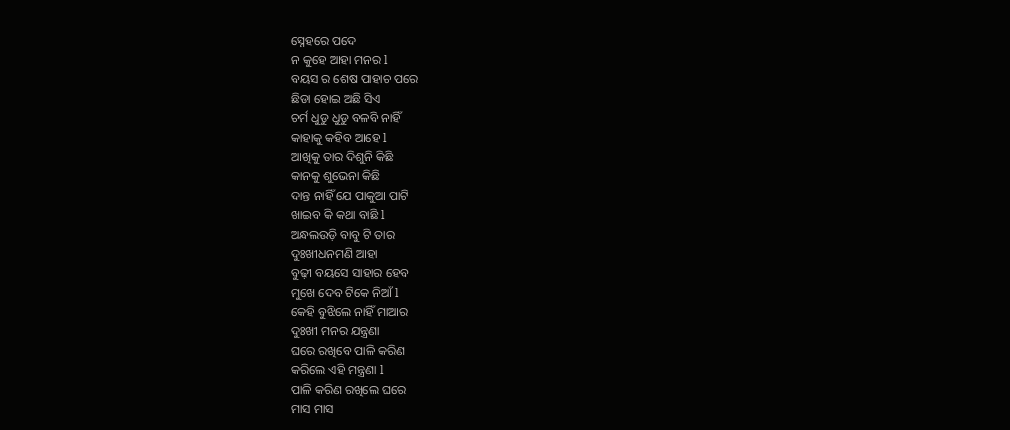ସ୍ନେହରେ ପଦେ
ନ କୁହେ ଆହା ମନର l
ବୟସ ର ଶେଷ ପାହାଚ ପରେ
ଛିଡା ହୋଇ ଅଛି ସିଏ
ଚର୍ମ ଧୁଡୁ ଧୁଡୁ ବଳବି ନାହିଁ
କାହାକୁ କହିବ ଆହେ l
ଆଖିକୁ ତାର ଦିଶୁନି କିଛି
କାନକୁ ଶୁଭେନା କିଛି
ଦାନ୍ତ ନାହିଁ ଯେ ପାକୁଆ ପାଟି
ଖାଇବ କି କଥା ବାଛି l
ଅନ୍ଧଲଉଡ଼ି ବାବୁ ଟି ତାର
ଦୁଃଖୀଧନମଣି ଆହା
ବୁଢ଼ୀ ବୟସେ ସାହାର ହେବ
ମୁଖେ ଦେବ ଟିକେ ନିଆଁ l
କେହି ବୁଝିଲେ ନାହିଁ ମାଆର
ଦୁଃଖୀ ମନର ଯନ୍ତ୍ରଣା
ଘରେ ରଖିବେ ପାଳି କରିଣ
କରିଲେ ଏହି ମନ୍ତ୍ରଣା l
ପାଳି କରିଣ ରଖିଲେ ଘରେ
ମାସ ମାସ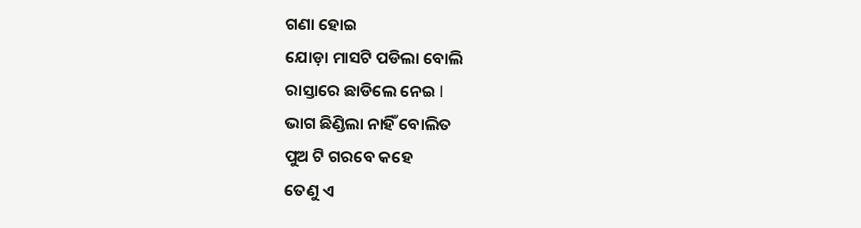ଗଣା ହୋଇ
ଯୋଡ଼ା ମାସଟି ପଡିଲା ବୋଲି
ରାସ୍ତାରେ ଛାଡିଲେ ନେଇ l
ଭାଗ ଛିଣ୍ଡିଲା ନାହିଁ ବୋଲିତ
ପୁଅ ଟି ଗରବେ କହେ
ତେଣୁ ଏ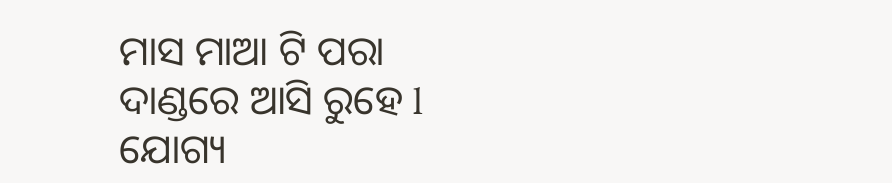ମାସ ମାଆ ଟି ପରା
ଦାଣ୍ଡରେ ଆସି ରୁହେ l
ଯୋଗ୍ୟ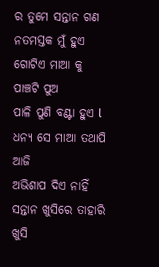ର ତୁମେ ସନ୍ତାନ ଗଣ
ନତମସ୍ତକ ମୁଁ ହୁଏ
ଗୋଟିଏ ମାଆ କୁ ପାଞ୍ଚଟି ପୁଅ
ପାଳି ପୁଣି ବଣ୍ଟା ହୁଏ l
ଧନ୍ୟ ସେ ମାଆ ତଥାପି ଆଜି
ଅଭିଶାପ ଦିଏ ନାହିଁ
ସନ୍ତାନ ଖୁସିରେ ତାହାରି ଖୁସି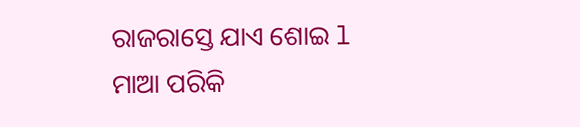ରାଜରାସ୍ତେ ଯାଏ ଶୋଇ l
ମାଆ ପରିକି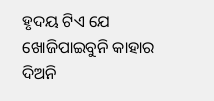ହୃଦୟ ଟିଏ ଯେ
ଖୋଜିପାଇବୁନି କାହାର
ଦିଅନି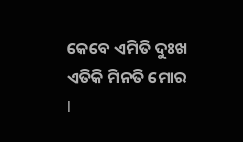କେବେ ଏମିତି ଦୁଃଖ
ଏତିକି ମିନତି ମୋର l